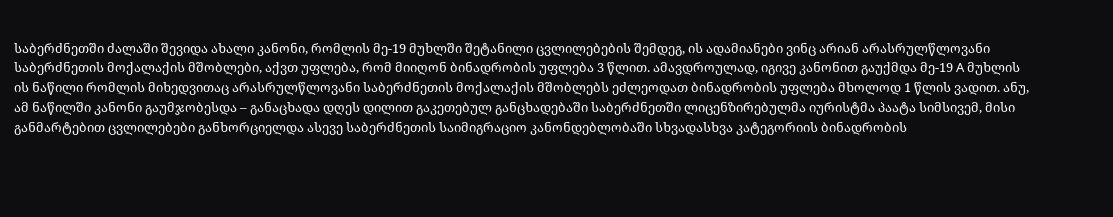საბერძნეთში ძალაში შევიდა ახალი კანონი, რომლის მე-19 მუხლში შეტანილი ცვლილებების შემდეგ, ის ადამიანები ვინც არიან არასრულწლოვანი საბერძნეთის მოქალაქის მშობლები, აქვთ უფლება, რომ მიიღონ ბინადრობის უფლება 3 წლით. ამავდროულად, იგივე კანონით გაუქმდა მე-19 A მუხლის ის ნაწილი რომლის მიხედვითაც არასრულწლოვანი საბერძნეთის მოქალაქის მშობლებს ეძლეოდათ ბინადრობის უფლება მხოლოდ 1 წლის ვადით. ანუ, ამ ნაწილში კანონი გაუმჯობესდა – განაცხადა დღეს დილით გაკეთებულ განცხადებაში საბერძნეთში ლიცენზირებულმა იურისტმა პაატა სიმსივემ, მისი განმარტებით ცვლილებები განხორციელდა ასევე საბერძნეთის საიმიგრაციო კანონდებლობაში სხვადასხვა კატეგორიის ბინადრობის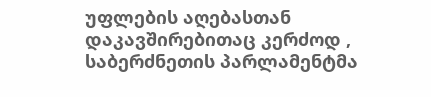უფლების აღებასთან დაკავშირებითაც კერძოდ , საბერძნეთის პარლამენტმა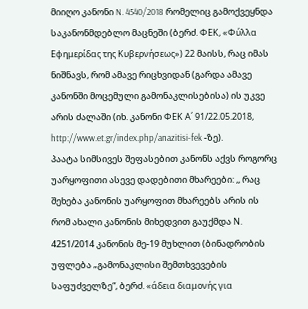მიიღო კანონი N. 4540/2018 რომელიც გამოქვეყნდა საკანონმდებლო მაცნეში (ბერძ. ΦΕΚ, «Φύλλα Εφημερίδας της Κυβερνήσεως») 22 მაისს, რაც იმას ნიშნავს, რომ ამავე რიცხვიდან (გარდა ამავე კანონში მოცემული გამონაკლისებისა) ის უკვე არის ძალაში (იხ. კანონი ΦΕΚ Α΄ 91/22.05.2018, http://www.et.gr/index.php/anazitisi-fek -ზე).
პაატა სიმსივეს შეფასებით კანონს აქვს როგორც უარყოფითი ასევე დადებითი მხარეები: ,, რაც შეხება კანონის უარყოფით მხარეებს არის ის რომ ახალი კანონის მიხედვით გაუქმდა Ν. 4251/2014 კანონის მე-19 მუხლით (ბინადრობის უფლება „გამონაკლისი შემთხვევების საფუძველზე“, ბერძ. «άδεια διαμονής για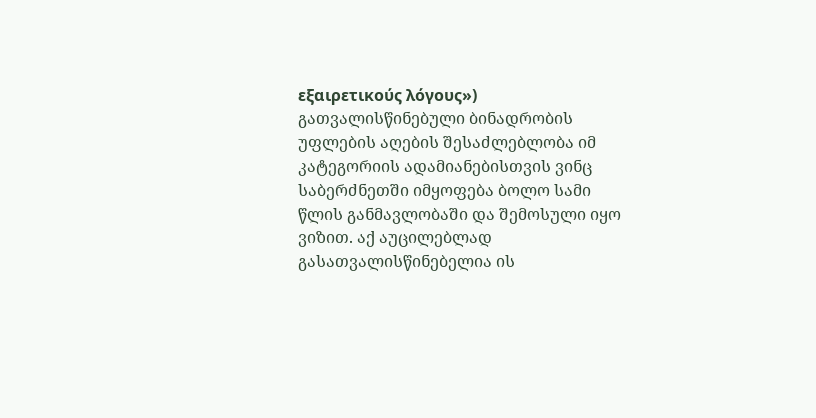εξαιρετικούς λόγους») გათვალისწინებული ბინადრობის უფლების აღების შესაძლებლობა იმ კატეგორიის ადამიანებისთვის ვინც საბერძნეთში იმყოფება ბოლო სამი წლის განმავლობაში და შემოსული იყო ვიზით. აქ აუცილებლად გასათვალისწინებელია ის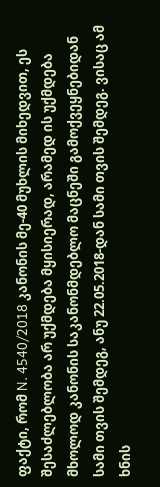ფაქტი, რომ N. 4540/2018 კანონის მე-40 მუხლის მიხედვით, ეს შესაძლებლობა არ უქმდება მყისიერად, არამედ ის უქმდება მხოლოდ კანონის საკანონმდებლო მაცნეში გამოქვეყნებიდან სამი თვის შემდეგ, ანუ 22.05.2018-დან სამი თვის შემდეგ. ვისაც ამ ხნის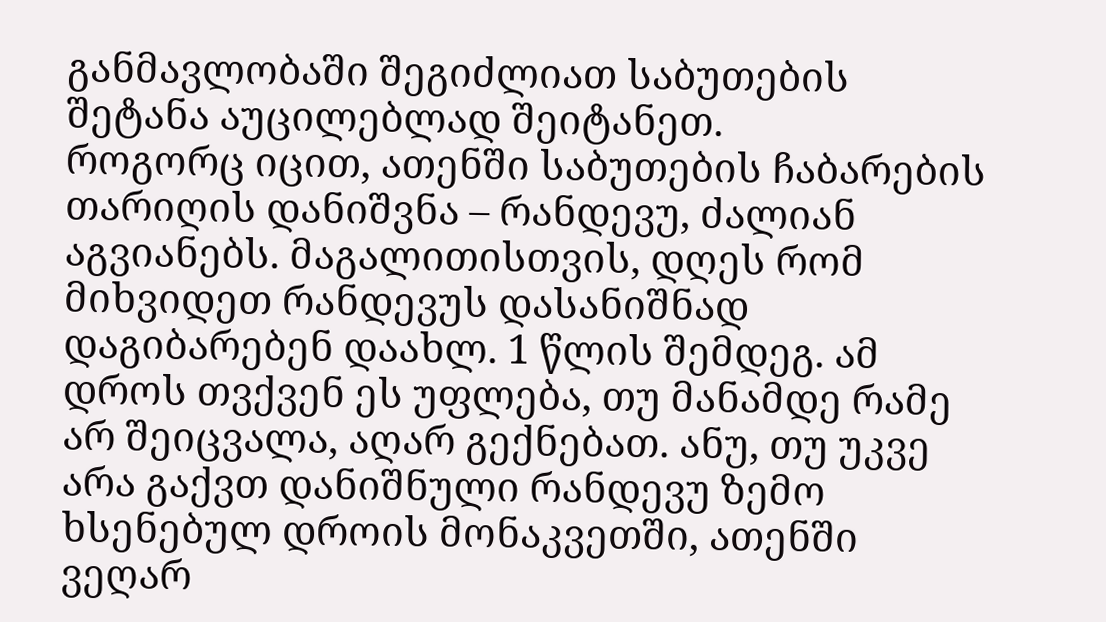განმავლობაში შეგიძლიათ საბუთების შეტანა აუცილებლად შეიტანეთ.
როგორც იცით, ათენში საბუთების ჩაბარების თარიღის დანიშვნა – რანდევუ, ძალიან აგვიანებს. მაგალითისთვის, დღეს რომ მიხვიდეთ რანდევუს დასანიშნად დაგიბარებენ დაახლ. 1 წლის შემდეგ. ამ დროს თვქვენ ეს უფლება, თუ მანამდე რამე არ შეიცვალა, აღარ გექნებათ. ანუ, თუ უკვე არა გაქვთ დანიშნული რანდევუ ზემო ხსენებულ დროის მონაკვეთში, ათენში ვეღარ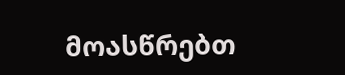მოასწრებთ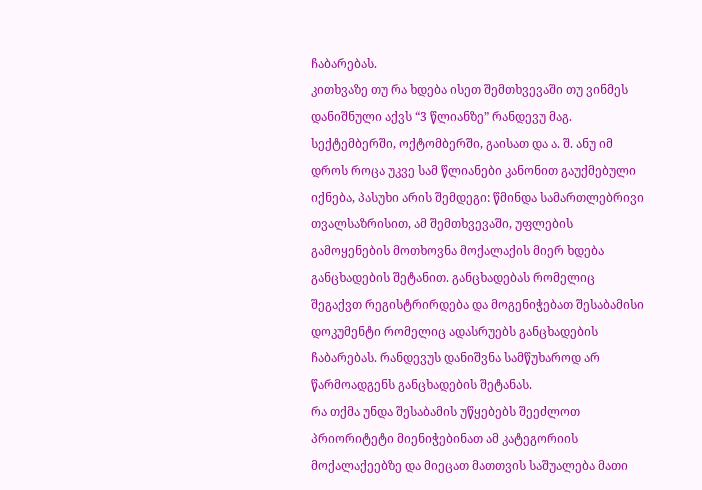ჩაბარებას.
კითხვაზე თუ რა ხდება ისეთ შემთხვევაში თუ ვინმეს დანიშნული აქვს “3 წლიანზე” რანდევუ მაგ. სექტემბერში, ოქტომბერში, გაისათ და ა. შ. ანუ იმ დროს როცა უკვე სამ წლიანები კანონით გაუქმებული იქნება, პასუხი არის შემდეგი: წმინდა სამართლებრივი თვალსაზრისით, ამ შემთხვევაში, უფლების გამოყენების მოთხოვნა მოქალაქის მიერ ხდება განცხადების შეტანით. განცხადებას რომელიც შეგაქვთ რეგისტრირდება და მოგენიჭებათ შესაბამისი დოკუმენტი რომელიც ადასრუებს განცხადების ჩაბარებას. რანდევუს დანიშვნა სამწუხაროდ არ წარმოადგენს განცხადების შეტანას.
რა თქმა უნდა შესაბამის უწყებებს შეეძლოთ პრიორიტეტი მიენიჭებინათ ამ კატეგორიის მოქალაქეებზე და მიეცათ მათთვის საშუალება მათი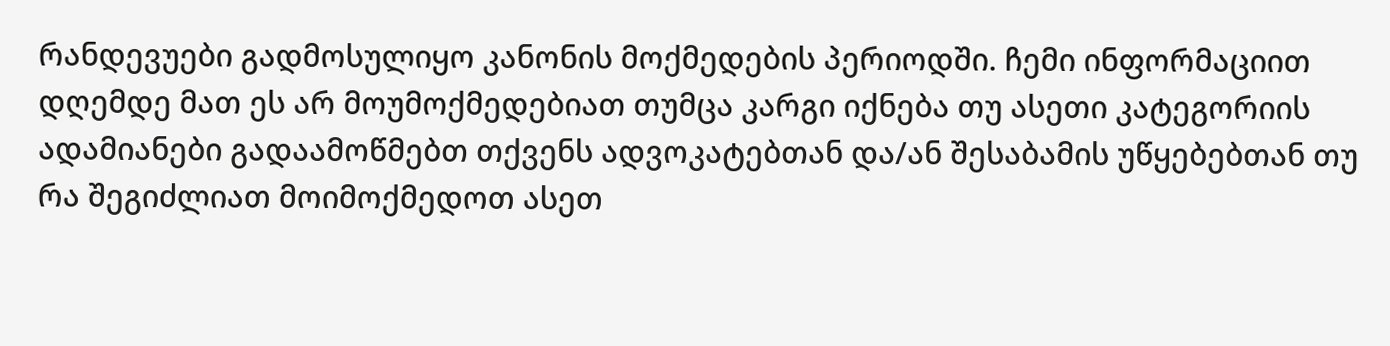რანდევუები გადმოსულიყო კანონის მოქმედების პერიოდში. ჩემი ინფორმაციით დღემდე მათ ეს არ მოუმოქმედებიათ თუმცა კარგი იქნება თუ ასეთი კატეგორიის ადამიანები გადაამოწმებთ თქვენს ადვოკატებთან და/ან შესაბამის უწყებებთან თუ რა შეგიძლიათ მოიმოქმედოთ ასეთ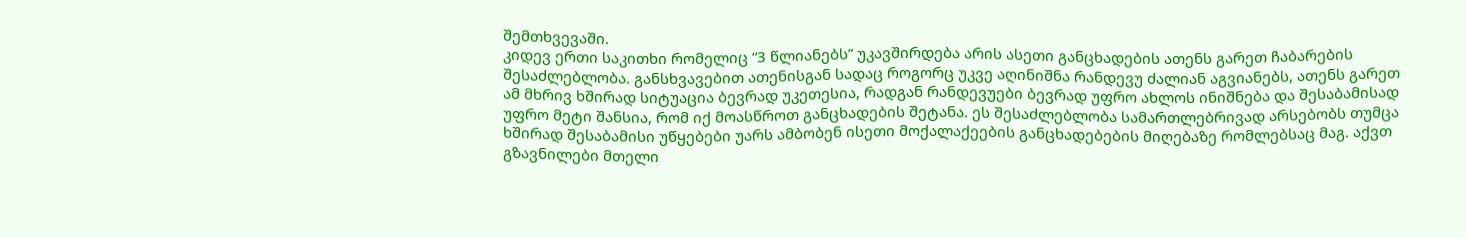შემთხვევაში.
კიდევ ერთი საკითხი რომელიც “3 წლიანებს” უკავშირდება არის ასეთი განცხადების ათენს გარეთ ჩაბარების შესაძლებლობა. განსხვავებით ათენისგან სადაც როგორც უკვე აღინიშნა რანდევუ ძალიან აგვიანებს, ათენს გარეთ ამ მხრივ ხშირად სიტუაცია ბევრად უკეთესია, რადგან რანდევუები ბევრად უფრო ახლოს ინიშნება და შესაბამისად უფრო მეტი შანსია, რომ იქ მოასწროთ განცხადების შეტანა. ეს შესაძლებლობა სამართლებრივად არსებობს თუმცა ხშირად შესაბამისი უწყებები უარს ამბობენ ისეთი მოქალაქეების განცხადებების მიღებაზე რომლებსაც მაგ. აქვთ გზავნილები მთელი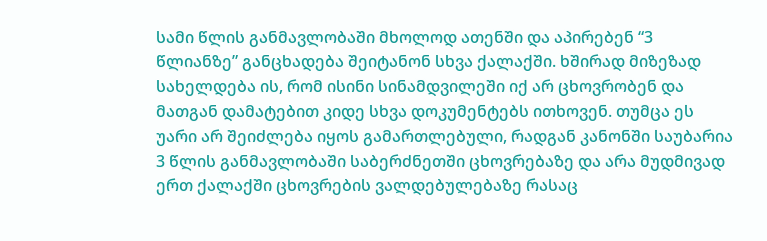სამი წლის განმავლობაში მხოლოდ ათენში და აპირებენ “3 წლიანზე” განცხადება შეიტანონ სხვა ქალაქში. ხშირად მიზეზად სახელდება ის, რომ ისინი სინამდვილეში იქ არ ცხოვრობენ და მათგან დამატებით კიდე სხვა დოკუმენტებს ითხოვენ. თუმცა ეს უარი არ შეიძლება იყოს გამართლებული, რადგან კანონში საუბარია 3 წლის განმავლობაში საბერძნეთში ცხოვრებაზე და არა მუდმივად ერთ ქალაქში ცხოვრების ვალდებულებაზე რასაც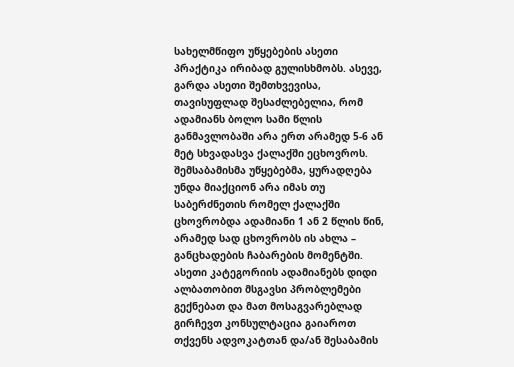სახელმწიფო უწყებების ასეთი პრაქტიკა ირიბად გულისხმობს. ასევე, გარდა ასეთი შემთხვევისა, თავისუფლად შესაძლებელია, რომ ადამიანს ბოლო სამი წლის განმავლობაში არა ერთ არამედ 5-6 ან მეტ სხვადასვა ქალაქში ეცხოვროს. შემსაბამისმა უწყებებმა, ყურადღება უნდა მიაქციონ არა იმას თუ საბერძნეთის რომელ ქალაქში ცხოვრობდა ადამიანი 1 ან 2 წლის წინ, არამედ სად ცხოვრობს ის ახლა – განცხადების ჩაბარების მომენტში. ასეთი კატეგორიის ადამიანებს დიდი ალბათობით მსგავსი პრობლემები გექნებათ და მათ მოსაგვარებლად გირჩევთ კონსულტაცია გაიაროთ თქვენს ადვოკატთან და/ან შესაბამის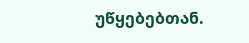უწყებებთან.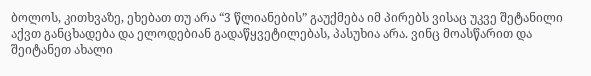ბოლოს, კითხვაზე, ეხებათ თუ არა “3 წლიანების” გაუქმება იმ პირებს ვისაც უკვე შეტანილი აქვთ განცხადება და ელოდებიან გადაწყვეტილებას, პასუხია არა. ვინც მოასწარით და შეიტანეთ ახალი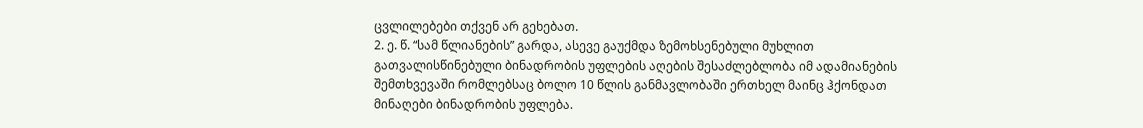ცვლილებები თქვენ არ გეხებათ.
2. ე. წ. “სამ წლიანების” გარდა, ასევე გაუქმდა ზემოხსენებული მუხლით გათვალისწინებული ბინადრობის უფლების აღების შესაძლებლობა იმ ადამიანების შემთხვევაში რომლებსაც ბოლო 10 წლის განმავლობაში ერთხელ მაინც ჰქონდათ მინაღები ბინადრობის უფლება.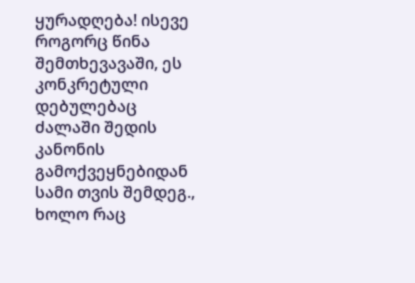ყურადღება! ისევე როგორც წინა შემთხევავაში, ეს კონკრეტული დებულებაც ძალაში შედის კანონის გამოქვეყნებიდან სამი თვის შემდეგ., ხოლო რაც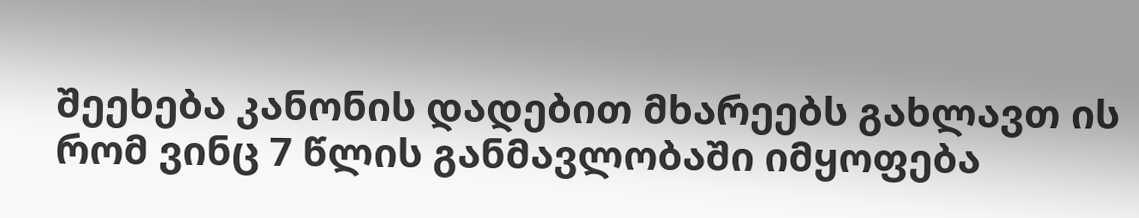შეეხება კანონის დადებით მხარეებს გახლავთ ის რომ ვინც 7 წლის განმავლობაში იმყოფება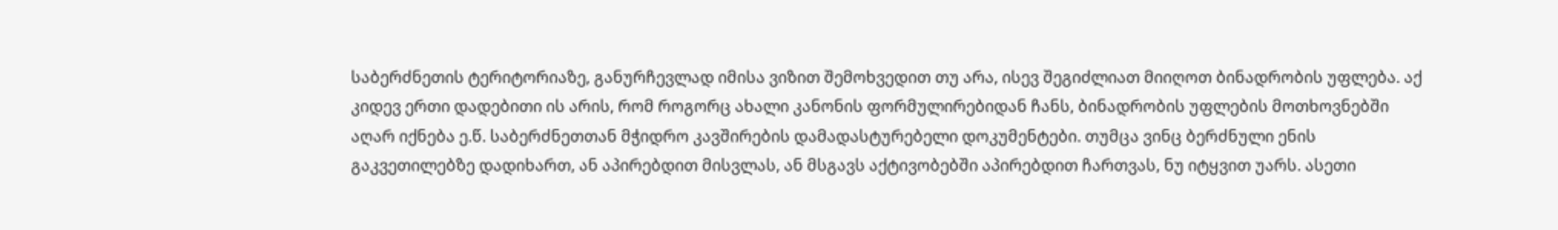საბერძნეთის ტერიტორიაზე, განურჩევლად იმისა ვიზით შემოხვედით თუ არა, ისევ შეგიძლიათ მიიღოთ ბინადრობის უფლება. აქ კიდევ ერთი დადებითი ის არის, რომ როგორც ახალი კანონის ფორმულირებიდან ჩანს, ბინადრობის უფლების მოთხოვნებში აღარ იქნება ე.წ. საბერძნეთთან მჭიდრო კავშირების დამადასტურებელი დოკუმენტები. თუმცა ვინც ბერძნული ენის გაკვეთილებზე დადიხართ, ან აპირებდით მისვლას, ან მსგავს აქტივობებში აპირებდით ჩართვას, ნუ იტყვით უარს. ასეთი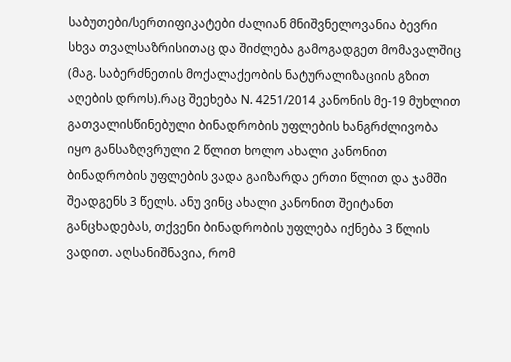საბუთები/სერთიფიკატები ძალიან მნიშვნელოვანია ბევრი სხვა თვალსაზრისითაც და შიძლება გამოგადგეთ მომავალშიც (მაგ. საბერძნეთის მოქალაქეობის ნატურალიზაციის გზით აღების დროს).რაც შეეხება Ν. 4251/2014 კანონის მე-19 მუხლით გათვალისწინებული ბინადრობის უფლების ხანგრძლივობა იყო განსაზღვრული 2 წლით ხოლო ახალი კანონით ბინადრობის უფლების ვადა გაიზარდა ერთი წლით და ჯამში შეადგენს 3 წელს. ანუ ვინც ახალი კანონით შეიტანთ განცხადებას, თქვენი ბინადრობის უფლება იქნება 3 წლის ვადით. აღსანიშნავია, რომ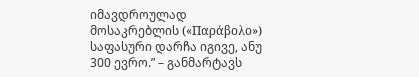იმავდროულად მოსაკრებლის («Παράβολο») საფასური დარჩა იგივე, ანუ 300 ევრო.” – განმარტავს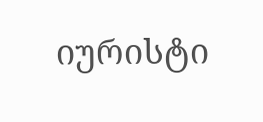იურისტი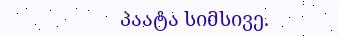პაატა სიმსივე.